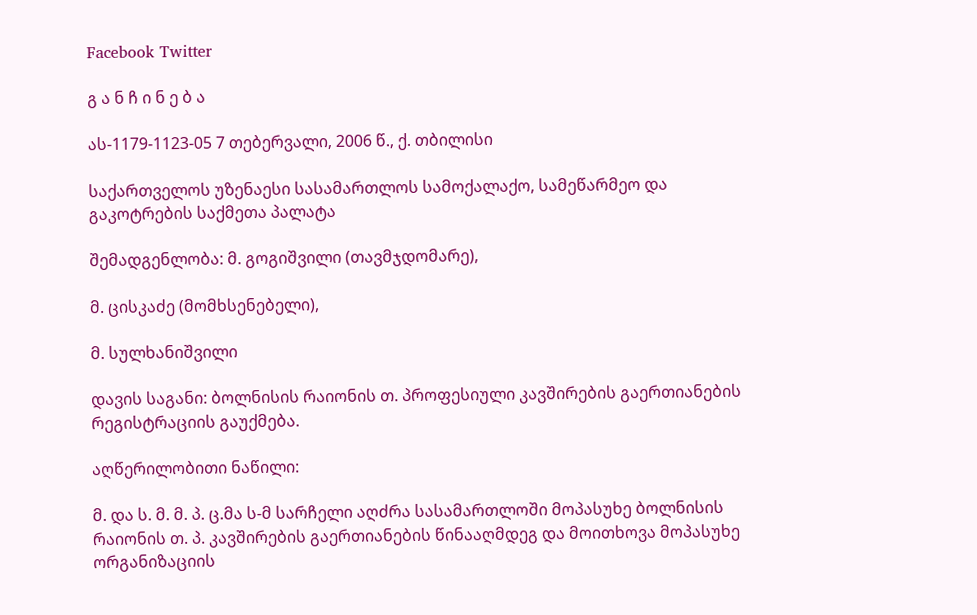Facebook Twitter

გ ა ნ ჩ ი ნ ე ბ ა

ას-1179-1123-05 7 თებერვალი, 2006 წ., ქ. თბილისი

საქართველოს უზენაესი სასამართლოს სამოქალაქო, სამეწარმეო და გაკოტრების საქმეთა პალატა

შემადგენლობა: მ. გოგიშვილი (თავმჯდომარე),

მ. ცისკაძე (მომხსენებელი),

მ. სულხანიშვილი

დავის საგანი: ბოლნისის რაიონის თ. პროფესიული კავშირების გაერთიანების რეგისტრაციის გაუქმება.

აღწერილობითი ნაწილი:

მ. და ს. მ. მ. პ. ც.მა ს-მ სარჩელი აღძრა სასამართლოში მოპასუხე ბოლნისის რაიონის თ. პ. კავშირების გაერთიანების წინააღმდეგ და მოითხოვა მოპასუხე ორგანიზაციის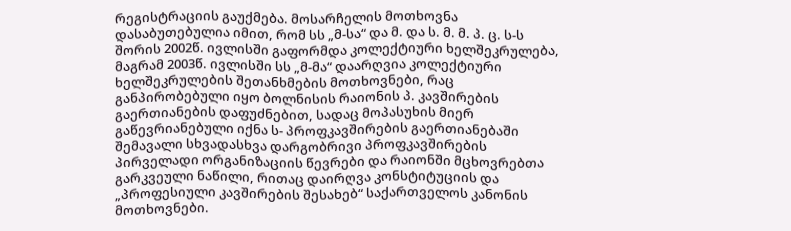რეგისტრაციის გაუქმება. მოსარჩელის მოთხოვნა დასაბუთებულია იმით, რომ სს „მ-სა“ და მ. და ს. მ. მ. პ. ც. ს-ს შორის 2002წ. ივლისში გაფორმდა კოლექტიური ხელშეკრულება, მაგრამ 2003წ. ივლისში სს „მ-მა“ დაარღვია კოლექტიური ხელშეკრულების შეთანხმების მოთხოვნები, რაც განპირობებული იყო ბოლნისის რაიონის პ. კავშირების გაერთიანების დაფუძნებით, სადაც მოპასუხის მიერ გაწევრიანებული იქნა ს- პროფკავშირების გაერთიანებაში შემავალი სხვადასხვა დარგობრივი პროფკავშირების პირველადი ორგანიზაციის წევრები და რაიონში მცხოვრებთა გარკვეული ნაწილი, რითაც დაირღვა კონსტიტუციის და „პროფესიული კავშირების შესახებ“ საქართველოს კანონის მოთხოვნები.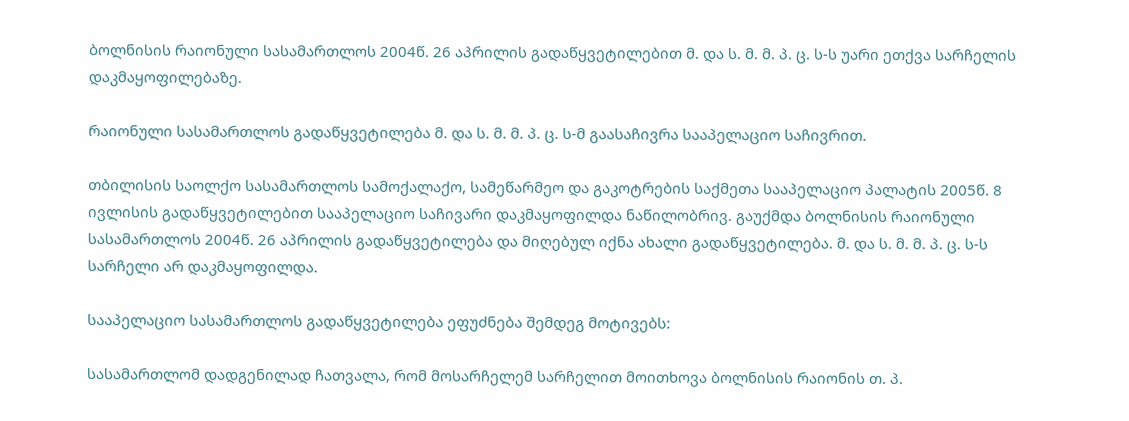ბოლნისის რაიონული სასამართლოს 2004წ. 26 აპრილის გადაწყვეტილებით მ. და ს. მ. მ. პ. ც. ს-ს უარი ეთქვა სარჩელის დაკმაყოფილებაზე.

რაიონული სასამართლოს გადაწყვეტილება მ. და ს. მ. მ. პ. ც. ს-მ გაასაჩივრა სააპელაციო საჩივრით.

თბილისის საოლქო სასამართლოს სამოქალაქო, სამეწარმეო და გაკოტრების საქმეთა სააპელაციო პალატის 2005წ. 8 ივლისის გადაწყვეტილებით სააპელაციო საჩივარი დაკმაყოფილდა ნაწილობრივ. გაუქმდა ბოლნისის რაიონული სასამართლოს 2004წ. 26 აპრილის გადაწყვეტილება და მიღებულ იქნა ახალი გადაწყვეტილება. მ. და ს. მ. მ. პ. ც. ს-ს სარჩელი არ დაკმაყოფილდა.

სააპელაციო სასამართლოს გადაწყვეტილება ეფუძნება შემდეგ მოტივებს:

სასამართლომ დადგენილად ჩათვალა, რომ მოსარჩელემ სარჩელით მოითხოვა ბოლნისის რაიონის თ. პ.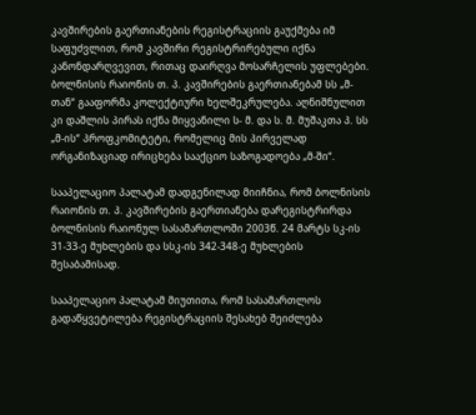კავშირების გაერთიანების რეგისტრაციის გაუქმება იმ საფუძვლით, რომ კავშირი რეგისტრირებული იქნა კანონდარღვევით, რითაც დაირღვა მოსარჩელის უფლებები. ბოლნისის რაიონის თ. პ. კავშირების გაერთიანებამ სს „მ-თან“ გააფორმა კოლექტიური ხელშეკრულება. აღნიშნულით კი დაშლის პირას იქნა მიყვანილი ს- მ. და ს. მ. მუშაკთა პ. სს „მ-ის“ პროფკომიტეტი, რომელიც მის პირველად ორგანიზაციად ირიცხება სააქციო საზოგადოება „მ-ში“.

სააპელაციო პალატამ დადგენილად მიიჩნია, რომ ბოლნისის რაიონის თ. პ. კავშირების გაერთიანება დარეგისტრირდა ბოლნისის რაიონულ სასამართლოში 2003წ. 24 მარტს სკ-ის 31-33-ე მუხლების და სსკ-ის 342-348-ე მუხლების შესაბამისად.

სააპელაციო პალატამ მიუთითა, რომ სასამართლოს გადაწყვეტილება რეგისტრაციის შესახებ შეიძლება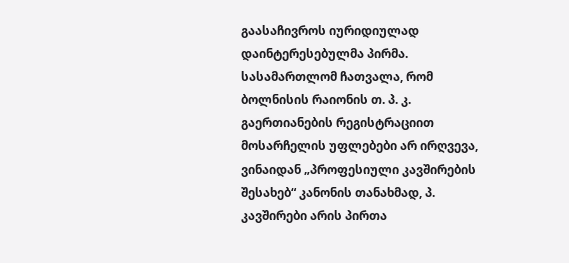გაასაჩივროს იურიდიულად დაინტერესებულმა პირმა. სასამართლომ ჩათვალა, რომ ბოლნისის რაიონის თ. პ. კ. გაერთიანების რეგისტრაციით მოსარჩელის უფლებები არ ირღვევა, ვინაიდან „პროფესიული კავშირების შესახებ“ კანონის თანახმად, პ. კავშირები არის პირთა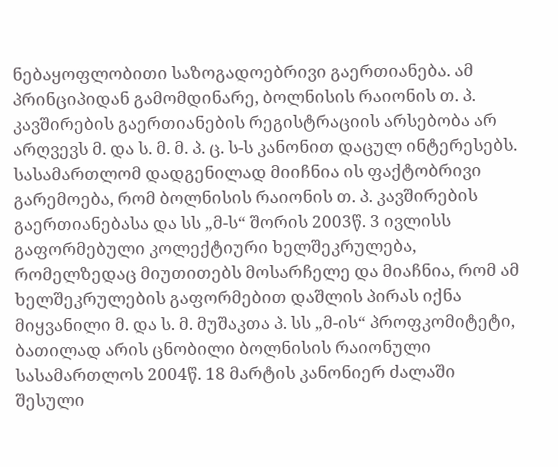ნებაყოფლობითი საზოგადოებრივი გაერთიანება. ამ პრინციპიდან გამომდინარე, ბოლნისის რაიონის თ. პ. კავშირების გაერთიანების რეგისტრაციის არსებობა არ არღვევს მ. და ს. მ. მ. პ. ც. ს-ს კანონით დაცულ ინტერესებს. სასამართლომ დადგენილად მიიჩნია ის ფაქტობრივი გარემოება, რომ ბოლნისის რაიონის თ. პ. კავშირების გაერთიანებასა და სს „მ-ს“ შორის 2003წ. 3 ივლისს გაფორმებული კოლექტიური ხელშეკრულება, რომელზედაც მიუთითებს მოსარჩელე და მიაჩნია, რომ ამ ხელშეკრულების გაფორმებით დაშლის პირას იქნა მიყვანილი მ. და ს. მ. მუშაკთა პ. სს „მ-ის“ პროფკომიტეტი, ბათილად არის ცნობილი ბოლნისის რაიონული სასამართლოს 2004წ. 18 მარტის კანონიერ ძალაში შესული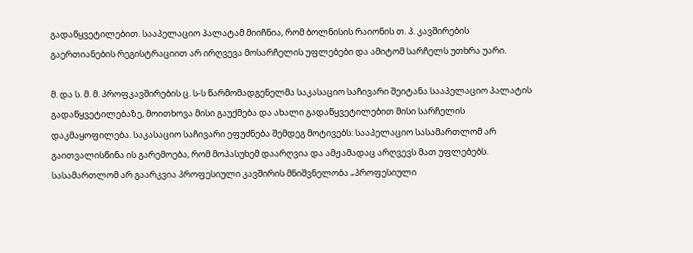გადაწყვეტილებით. სააპელაციო პალატამ მიიჩნია, რომ ბოლნისის რაიონის თ. პ. კავშირების გაერთიანების რეგისტრაციით არ ირღვევა მოსარჩელის უფლებები და ამიტომ სარჩელს უთხრა უარი.

მ. და ს. მ. მ. პროფკავშირების ც. ს-ს წარმომადგენელმა საკასაციო საჩივარი შეიტანა სააპელაციო პალატის გადაწყვეტილებაზე, მოითხოვა მისი გაუქმება და ახალი გადაწყვეტილებით მისი სარჩელის დაკმაყოფილება. საკასაციო საჩივარი ეფუძნება შემდეგ მოტივებს: სააპელაციო სასამართლომ არ გაითვალისწინა ის გარემოება, რომ მოპასუხემ დაარღვია და ამჟამადაც არღვევს მათ უფლებებს. სასამართლომ არ გაარკვია პროფესიული კავშირის მნიშვნელობა „პროფესიული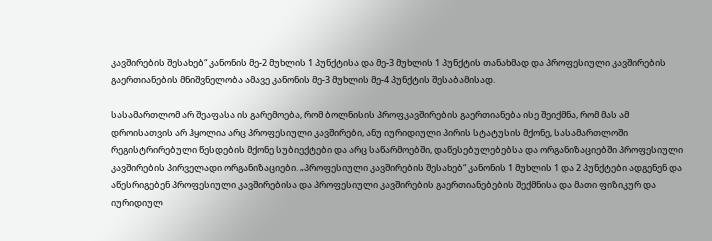კავშირების შესახებ“ კანონის მე-2 მუხლის 1 პუნქტისა და მე-3 მუხლის 1 პუნქტის თანახმად და პროფესიული კავშირების გაერთიანების მნიშვნელობა ამავე კანონის მე-3 მუხლის მე-4 პუნქტის შესაბამისად.

სასამართლომ არ შეაფასა ის გარემოება, რომ ბოლნისის პროფკავშირების გაერთიანება ისე შეიქმნა, რომ მას ამ დროისათვის არ ჰყოლია არც პროფესიული კავშირები, ანუ იურიდიული პირის სტატუსის მქონე, სასამართლოში რეგისტრირებული წესდების მქონე სუბიექტები და არც საწარმოებში, დაწესებულებებსა და ორგანიზაციებში პროფესიული კავშირების პირველადი ორგანიზაციები. „პროფესიული კავშირების შესახებ“ კანონის 1 მუხლის 1 და 2 პუნქტები ადგენენ და აწესრიგებენ პროფესიული კავშირებისა და პროფესიული კავშირების გაერთიანებების შექმნისა და მათი ფიზიკურ და იურიდიულ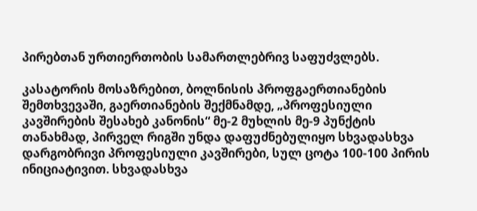პირებთან ურთიერთობის სამართლებრივ საფუძვლებს.

კასატორის მოსაზრებით, ბოლნისის პროფგაერთიანების შემთხვევაში, გაერთიანების შექმნამდე, „პროფესიული კავშირების შესახებ კანონის“ მე-2 მუხლის მე-9 პუნქტის თანახმად, პირველ რიგში უნდა დაფუძნებულიყო სხვადასხვა დარგობრივი პროფესიული კავშირები, სულ ცოტა 100-100 პირის ინიციატივით. სხვადასხვა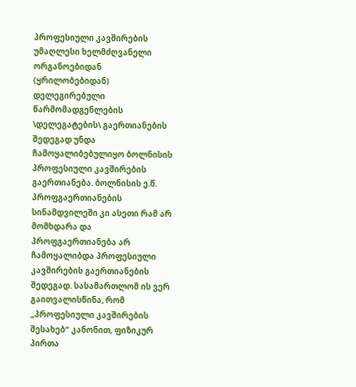პროფესიული კავშირების უმაღლესი ხელმძღვანელი ორგანოებიდან (ყრილობებიდან) დელეგირებული წარმომადგენლების \დელეგატების\ გაერთიანების შედეგად უნდა ჩამოყალიბებულიყო ბოლნისის პროფესიული კავშირების გაერთიანება. ბოლნისის ე.წ. პროფგაერთიანების სინამდვილეში კი ასეთი რამ არ მომხდარა და პროფგაერთიანება არ ჩამოყალიბდა პროფესიული კავშირების გაერთიანების შედეგად. სასამართლომ ის ვერ გაითვალისწინა, რომ „პროფესიული კავშირების შესახებ“ კანონით, ფიზიკურ პირთა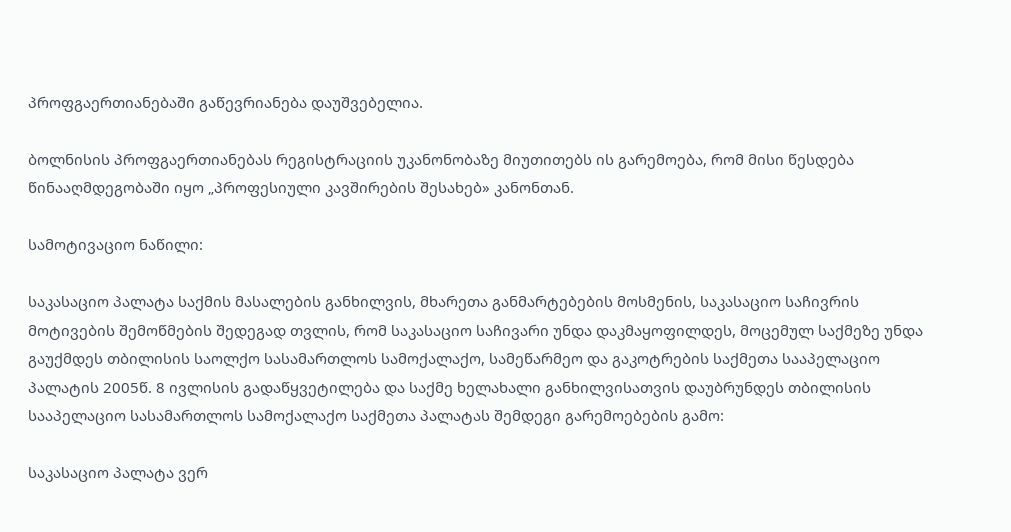პროფგაერთიანებაში გაწევრიანება დაუშვებელია.

ბოლნისის პროფგაერთიანებას რეგისტრაციის უკანონობაზე მიუთითებს ის გარემოება, რომ მისი წესდება წინააღმდეგობაში იყო „პროფესიული კავშირების შესახებ» კანონთან.

სამოტივაციო ნაწილი:

საკასაციო პალატა საქმის მასალების განხილვის, მხარეთა განმარტებების მოსმენის, საკასაციო საჩივრის მოტივების შემოწმების შედეგად თვლის, რომ საკასაციო საჩივარი უნდა დაკმაყოფილდეს, მოცემულ საქმეზე უნდა გაუქმდეს თბილისის საოლქო სასამართლოს სამოქალაქო, სამეწარმეო და გაკოტრების საქმეთა სააპელაციო პალატის 2005წ. 8 ივლისის გადაწყვეტილება და საქმე ხელახალი განხილვისათვის დაუბრუნდეს თბილისის სააპელაციო სასამართლოს სამოქალაქო საქმეთა პალატას შემდეგი გარემოებების გამო:

საკასაციო პალატა ვერ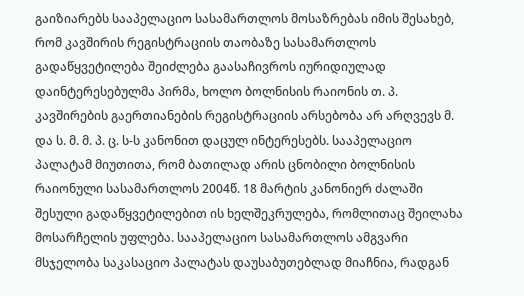გაიზიარებს სააპელაციო სასამართლოს მოსაზრებას იმის შესახებ, რომ კავშირის რეგისტრაციის თაობაზე სასამართლოს გადაწყვეტილება შეიძლება გაასაჩივროს იურიდიულად დაინტერესებულმა პირმა, ხოლო ბოლნისის რაიონის თ. პ. კავშირების გაერთიანების რეგისტრაციის არსებობა არ არღვევს მ. და ს. მ. მ. პ. ც. ს-ს კანონით დაცულ ინტერესებს. სააპელაციო პალატამ მიუთითა, რომ ბათილად არის ცნობილი ბოლნისის რაიონული სასამართლოს 2004წ. 18 მარტის კანონიერ ძალაში შესული გადაწყვეტილებით ის ხელშეკრულება, რომლითაც შეილახა მოსარჩელის უფლება. სააპელაციო სასამართლოს ამგვარი მსჯელობა საკასაციო პალატას დაუსაბუთებლად მიაჩნია, რადგან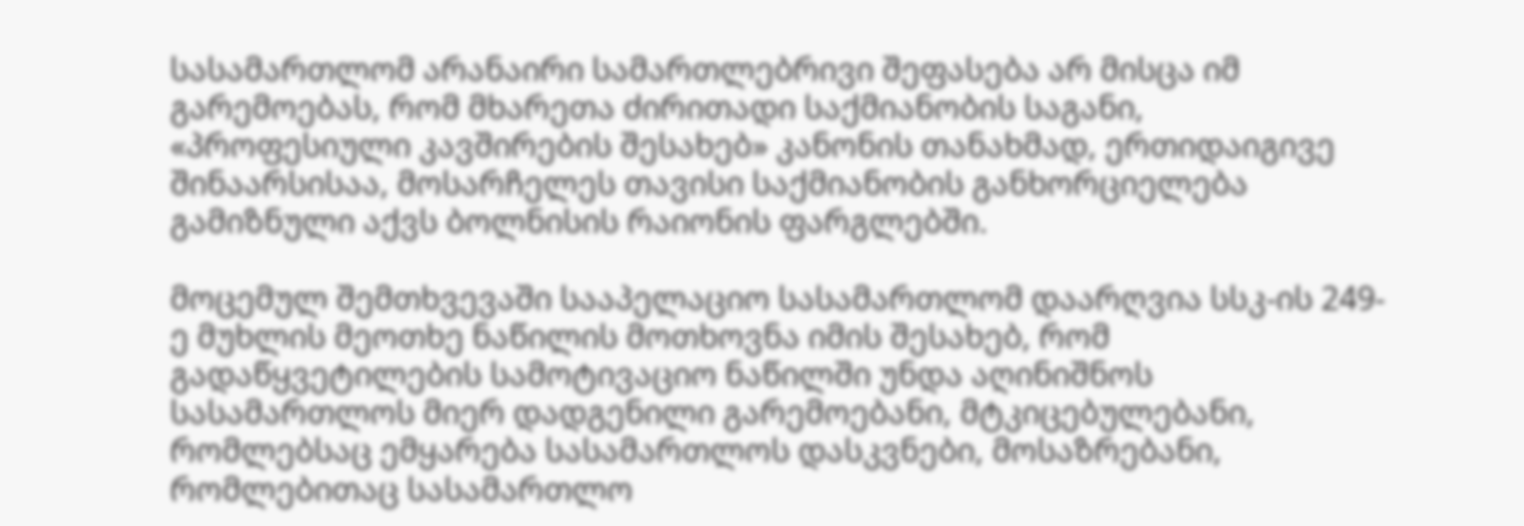სასამართლომ არანაირი სამართლებრივი შეფასება არ მისცა იმ გარემოებას, რომ მხარეთა ძირითადი საქმიანობის საგანი, «პროფესიული კავშირების შესახებ» კანონის თანახმად, ერთიდაიგივე შინაარსისაა, მოსარჩელეს თავისი საქმიანობის განხორციელება გამიზნული აქვს ბოლნისის რაიონის ფარგლებში.

მოცემულ შემთხვევაში სააპელაციო სასამართლომ დაარღვია სსკ-ის 249-ე მუხლის მეოთხე ნაწილის მოთხოვნა იმის შესახებ, რომ გადაწყვეტილების სამოტივაციო ნაწილში უნდა აღინიშნოს სასამართლოს მიერ დადგენილი გარემოებანი, მტკიცებულებანი, რომლებსაც ემყარება სასამართლოს დასკვნები, მოსაზრებანი, რომლებითაც სასამართლო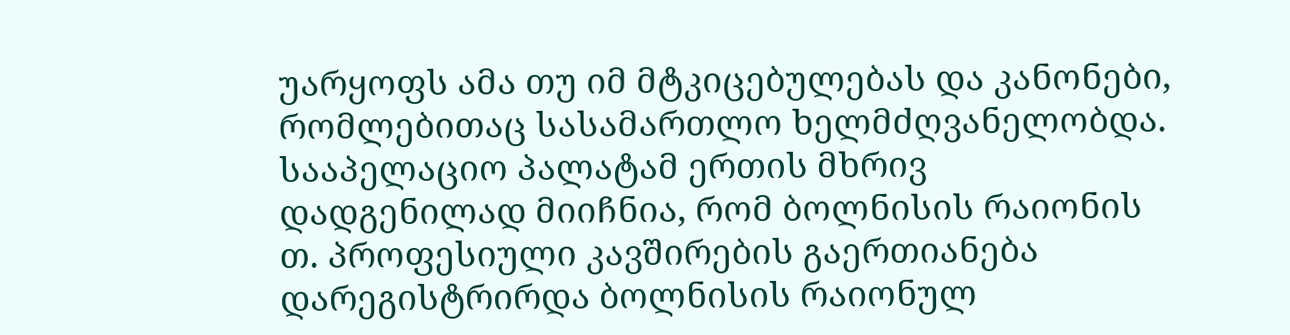უარყოფს ამა თუ იმ მტკიცებულებას და კანონები, რომლებითაც სასამართლო ხელმძღვანელობდა. სააპელაციო პალატამ ერთის მხრივ დადგენილად მიიჩნია, რომ ბოლნისის რაიონის თ. პროფესიული კავშირების გაერთიანება დარეგისტრირდა ბოლნისის რაიონულ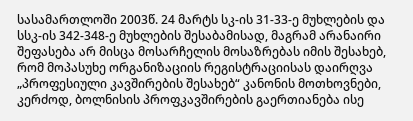სასამართლოში 2003წ. 24 მარტს სკ-ის 31-33-ე მუხლების და სსკ-ის 342-348-ე მუხლების შესაბამისად, მაგრამ არანაირი შეფასება არ მისცა მოსარჩელის მოსაზრებას იმის შესახებ, რომ მოპასუხე ორგანიზაციის რეგისტრაციისას დაირღვა „პროფესიული კავშირების შესახებ“ კანონის მოთხოვნები, კერძოდ, ბოლნისის პროფკავშირების გაერთიანება ისე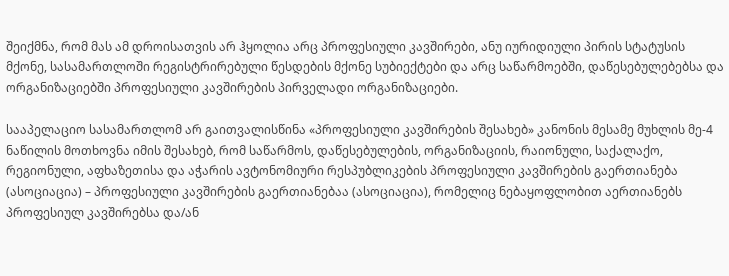შეიქმნა, რომ მას ამ დროისათვის არ ჰყოლია არც პროფესიული კავშირები, ანუ იურიდიული პირის სტატუსის მქონე, სასამართლოში რეგისტრირებული წესდების მქონე სუბიექტები და არც საწარმოებში, დაწესებულებებსა და ორგანიზაციებში პროფესიული კავშირების პირველადი ორგანიზაციები.

სააპელაციო სასამართლომ არ გაითვალისწინა «პროფესიული კავშირების შესახებ» კანონის მესამე მუხლის მე-4 ნაწილის მოთხოვნა იმის შესახებ, რომ საწარმოს, დაწესებულების, ორგანიზაციის, რაიონული, საქალაქო, რეგიონული, აფხაზეთისა და აჭარის ავტონომიური რესპუბლიკების პროფესიული კავშირების გაერთიანება (ასოციაცია) – პროფესიული კავშირების გაერთიანებაა (ასოციაცია), რომელიც ნებაყოფლობით აერთიანებს პროფესიულ კავშირებსა და/ან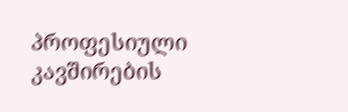პროფესიული კავშირების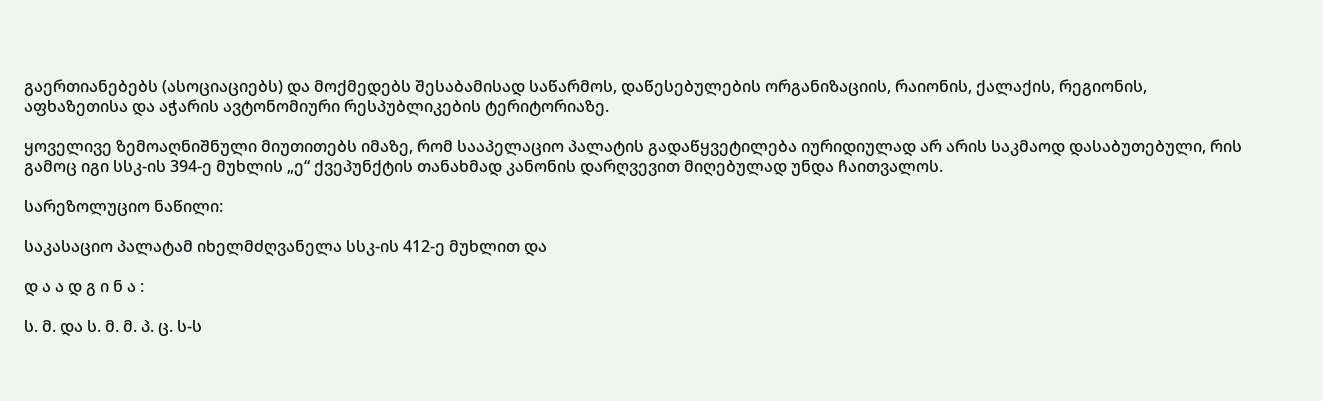გაერთიანებებს (ასოციაციებს) და მოქმედებს შესაბამისად საწარმოს, დაწესებულების ორგანიზაციის, რაიონის, ქალაქის, რეგიონის, აფხაზეთისა და აჭარის ავტონომიური რესპუბლიკების ტერიტორიაზე.

ყოველივე ზემოაღნიშნული მიუთითებს იმაზე, რომ სააპელაციო პალატის გადაწყვეტილება იურიდიულად არ არის საკმაოდ დასაბუთებული, რის გამოც იგი სსკ-ის 394-ე მუხლის „ე“ ქვეპუნქტის თანახმად კანონის დარღვევით მიღებულად უნდა ჩაითვალოს.

სარეზოლუციო ნაწილი:

საკასაციო პალატამ იხელმძღვანელა სსკ-ის 412-ე მუხლით და

დ ა ა დ გ ი ნ ა :

ს. მ. და ს. მ. მ. პ. ც. ს-ს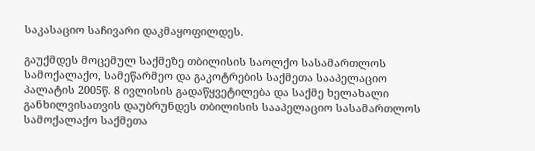საკასაციო საჩივარი დაკმაყოფილდეს.

გაუქმდეს მოცემულ საქმეზე თბილისის საოლქო სასამართლოს სამოქალაქო, სამეწარმეო და გაკოტრების საქმეთა სააპელაციო პალატის 2005წ. 8 ივლისის გადაწყვეტილება და საქმე ხელახალი განხილვისათვის დაუბრუნდეს თბილისის სააპელაციო სასამართლოს სამოქალაქო საქმეთა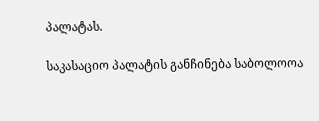პალატას.

საკასაციო პალატის განჩინება საბოლოოა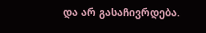და არ გასაჩივრდება.